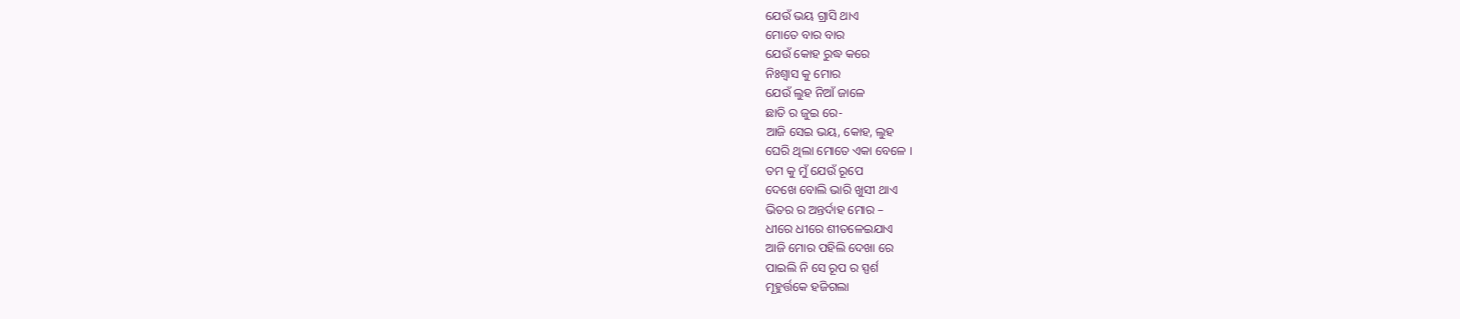ଯେଉଁ ଭୟ ଗ୍ରାସି ଥାଏ
ମୋତେ ବାର ବାର
ଯେଉଁ କୋହ ରୁଦ୍ଧ କରେ
ନିଃଶ୍ୱାସ କୁ ମୋର
ଯେଉଁ ଲୁହ ନିଆଁ ଜାଳେ
ଛାତି ର ଜୁଇ ରେ-
ଆଜି ସେଇ ଭୟ, କୋହ, ଲୁହ
ଘେରି ଥିଲା ମୋତେ ଏକା ବେଳେ ।
ତମ କୁ ମୁଁ ଯେଉଁ ରୂପେ
ଦେଖେ ବୋଲି ଭାରି ଖୁସୀ ଥାଏ
ଭିତର ର ଅନ୍ତର୍ଦାହ ମୋର –
ଧୀରେ ଧୀରେ ଶୀତଳେଇଯାଏ
ଆଜି ମୋର ପହିଲି ଦେଖା ରେ
ପାଇଲି ନି ସେ ରୂପ ର ସ୍ପର୍ଶ
ମୂହୁର୍ତ୍ତକେ ହଜିଗଲା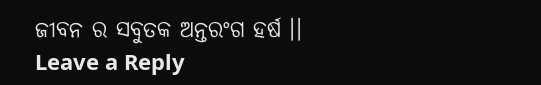ଜୀବନ ର ସବୁତକ ଅନ୍ତରଂଗ ହର୍ଷ ।।
Leave a Reply